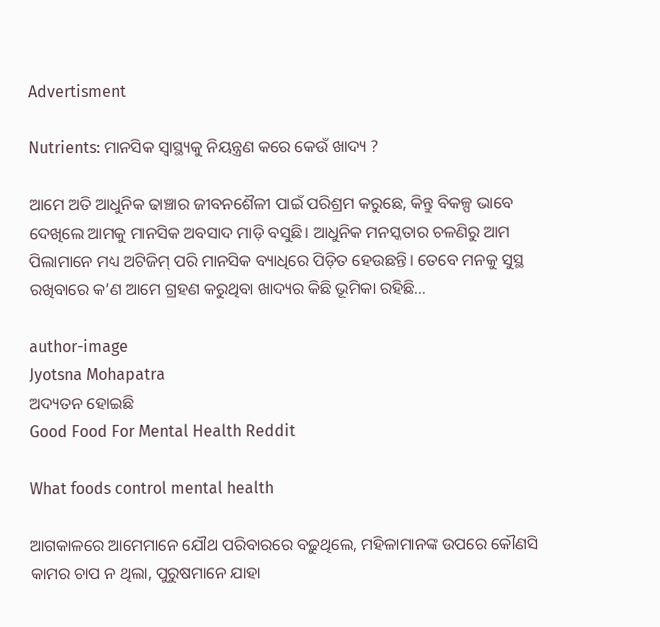Advertisment

Nutrients: ମାନସିକ ସ୍ୱାସ୍ଥ୍ୟକୁ ନିୟନ୍ତ୍ରଣ କରେ କେଉଁ ଖାଦ୍ୟ ?

ଆମେ ଅତି ଆଧୁନିକ ଢାଞ୍ଚାର ଜୀବନଶୈଳୀ ପାଇଁ ପରିଶ୍ରମ କରୁଛେ, କିନ୍ତୁ ବିକଳ୍ପ ଭାବେ ଦେଖିଲେ ଆମକୁ ମାନସିକ ଅବସାଦ ମାଡ଼ି ବସୁଛି। ଆଧୁନିକ ମନସ୍କତାର ଚଳଣିରୁ ଆମ ପିଲାମାନେ ମଧ୍ୟ ଅଟିଜିମ୍ ପରି ମାନସିକ ବ୍ୟାଧିରେ ପିଡ଼ିତ ହେଉଛନ୍ତି। ତେବେ ମନକୁ ସୁସ୍ଥ ରଖିବାରେ କ’ଣ ଆମେ ଗ୍ରହଣ କରୁଥିବା ଖାଦ୍ୟର କିଛି ଭୂମିକା ରହିଛି…

author-image
Jyotsna Mohapatra
ଅଦ୍ୟତନ ହୋଇଛି
Good Food For Mental Health Reddit

What foods control mental health

ଆଗକାଳରେ ଆମେମାନେ ଯୌଥ ପରିବାରରେ ବଢ଼ୁଥିଲେ, ମହିଳାମାନଙ୍କ ଉପରେ କୌଣସି କାମର ଚାପ ନ ଥିଲା, ପୁରୁଷମାନେ ଯାହା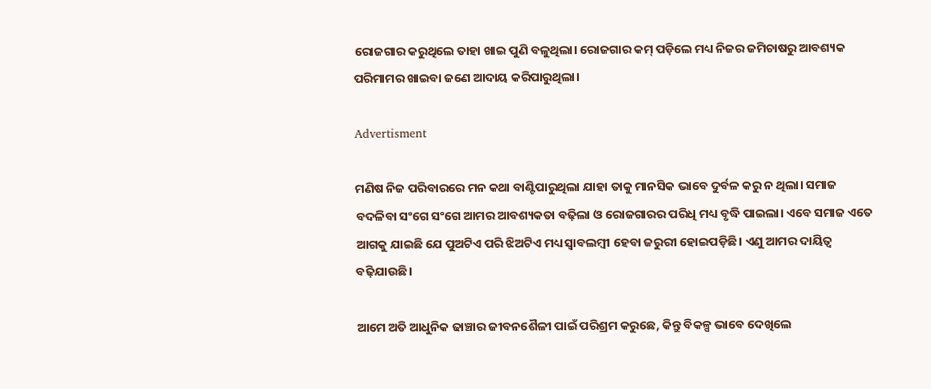ରୋଜଗାର କରୁଥିଲେ ତାହା ଖାଇ ପୁଣି ବଳୁଥିଲା। ରୋଜଗାର କମ୍ ପଡ଼ିଲେ ମଧ୍ୟ ନିଜର ଜମିଚାଷରୁ ଆବଶ୍ୟକ ପରିମାମର ଖାଇବା ଜଣେ ଆଦାୟ କରିପାରୁଥିଲା।

Advertisment

ମଣିଷ ନିଜ ପରିବାରରେ ମନ କଥା ବାଣ୍ଟିପାରୁଥିଲା ଯାହା ତାକୁ ମାନସିକ ଭାବେ ଦୁର୍ବଳ କରୁ ନ ଥିଲା। ସମାଜ ବଦଳିବା ସଂଗେ ସଂଗେ ଆମର ଆବଶ୍ୟକତା ବଢ଼ିଲା ଓ ରୋଜଗାରର ପରିଧି ମଧ୍ୟ ବୃଦ୍ଧି ପାଇଲା। ଏବେ ସମାଜ ଏତେ ଆଗକୁ ଯାଇଛି ଯେ ପୁଅଟିଏ ପରି ଝିଅଟିଏ ମଧ୍ୟ ସ୍ୱାବଲମ୍ୱୀ ହେବା ଜରୁରୀ ହୋଇପଡ଼ିଛି। ଏଣୁ ଆମର ଦାୟିତ୍ୱ ବଢ଼ିଯାଉଛି।

ଆମେ ଅତି ଆଧୁନିକ ଢାଞ୍ଚାର ଜୀବନଶୈଳୀ ପାଇଁ ପରିଶ୍ରମ କରୁଛେ, କିନ୍ତୁ ବିକଳ୍ପ ଭାବେ ଦେଖିଲେ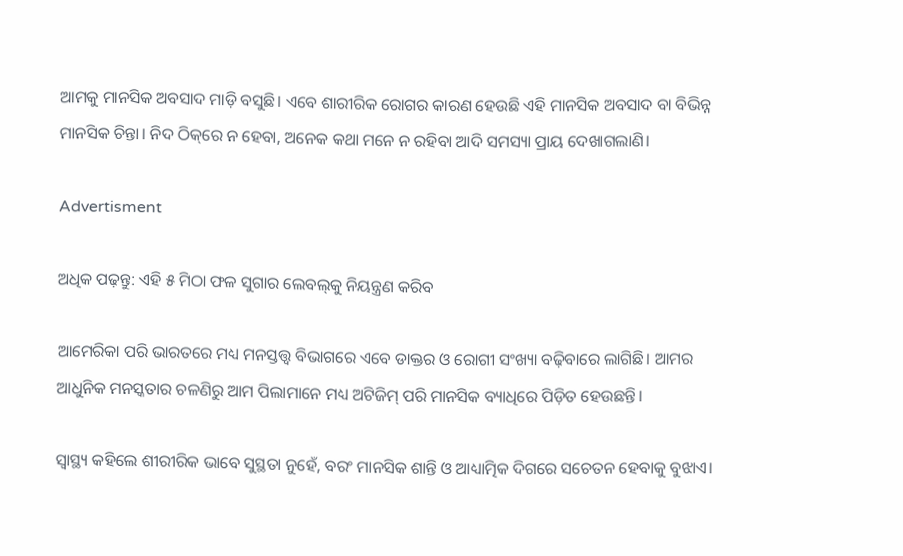ଆମକୁ ମାନସିକ ଅବସାଦ ମାଡ଼ି ବସୁଛି। ଏବେ ଶାରୀରିକ ରୋଗର କାରଣ ହେଉଛି ଏହି ମାନସିକ ଅବସାଦ ବା ବିଭିନ୍ନ ମାନସିକ ଚିନ୍ତା। ନିଦ ଠିକ୍‌ରେ ନ ହେବା, ଅନେକ କଥା ମନେ ନ ରହିବା ଆଦି ସମସ୍ୟା ପ୍ରାୟ ଦେଖାଗଲାଣି।

Advertisment

ଅଧିକ ପଢ଼ନ୍ତୁ: ଏହି ୫ ମିଠା ଫଳ ସୁଗାର ଲେବଲ୍‌କୁ ନିୟନ୍ତ୍ରଣ କରିବ

ଆମେରିକା ପରି ଭାରତରେ ମଧ୍ୟ ମନସ୍ତତ୍ତ୍ୱ ବିଭାଗରେ ଏବେ ଡାକ୍ତର ଓ ରୋଗୀ ସଂଖ୍ୟା ବଢ଼ିବାରେ ଲାଗିଛି। ଆମର ଆଧୁନିକ ମନସ୍କତାର ଚଳଣିରୁ ଆମ ପିଲାମାନେ ମଧ୍ୟ ଅଟିଜିମ୍ ପରି ମାନସିକ ବ୍ୟାଧିରେ ପିଡ଼ିତ ହେଉଛନ୍ତି।

ସ୍ୱାସ୍ଥ୍ୟ କହିଲେ ଶୀରୀରିକ ଭାବେ ସୁସ୍ଥତା ନୁହେଁ, ବରଂ ମାନସିକ ଶାନ୍ତି ଓ ଆଧ୍ୟାତ୍ମିକ ଦିଗରେ ସଚେତନ ହେବାକୁ ବୁଝାଏ।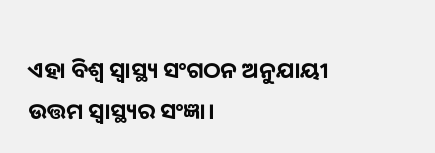ଏହା ବିଶ୍ୱ ସ୍ୱାସ୍ଥ୍ୟ ସଂଗଠନ ଅନୁଯାୟୀ ଉତ୍ତମ ସ୍ୱାସ୍ଥ୍ୟର ସଂଜ୍ଞା।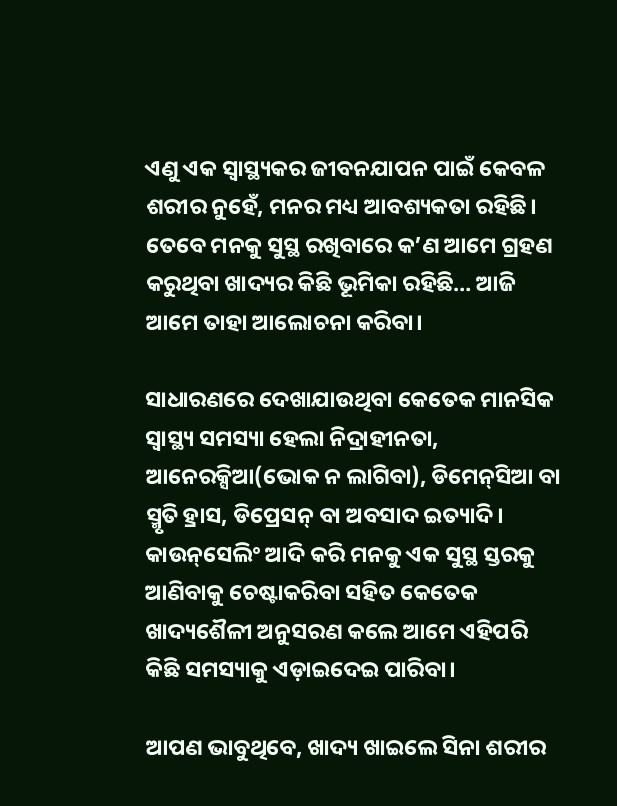ଏଣୁ ଏକ ସ୍ୱାସ୍ଥ୍ୟକର ଜୀବନଯାପନ ପାଇଁ କେବଳ ଶରୀର ନୁହେଁ, ମନର ମଧ୍ୟ ଆବଶ୍ୟକତା ରହିଛି। ତେବେ ମନକୁ ସୁସ୍ଥ ରଖିବାରେ କ’ଣ ଆମେ ଗ୍ରହଣ କରୁଥିବା ଖାଦ୍ୟର କିଛି ଭୂମିକା ରହିଛି… ଆଜି ଆମେ ତାହା ଆଲୋଚନା କରିବା।

ସାଧାରଣରେ ଦେଖାଯାଉଥିବା କେତେକ ମାନସିକ ସ୍ୱାସ୍ଥ୍ୟ ସମସ୍ୟା ହେଲା ନିଦ୍ରାହୀନତା, ଆନେରକ୍ସିଆ(ଭୋକ ନ ଲାଗିବା), ଡିମେନ୍‌ସିଆ ବା ସ୍ମୃତି ହ୍ରାସ, ଡିପ୍ରେସନ୍ ବା ଅବସାଦ ଇତ୍ୟାଦି। କାଉନ୍‌ସେଲିଂ ଆଦି କରି ମନକୁ ଏକ ସୁସ୍ଥ ସ୍ତରକୁ ଆଣିବାକୁ ଚେଷ୍ଟାକରିବା ସହିତ କେତେକ ଖାଦ୍ୟଶୈଳୀ ଅନୁସରଣ କଲେ ଆମେ ଏହିପରି କିଛି ସମସ୍ୟାକୁ ଏଡ଼ାଇଦେଇ ପାରିବା।

ଆପଣ ଭାବୁଥିବେ, ଖାଦ୍ୟ ଖାଇଲେ ସିନା ଶରୀର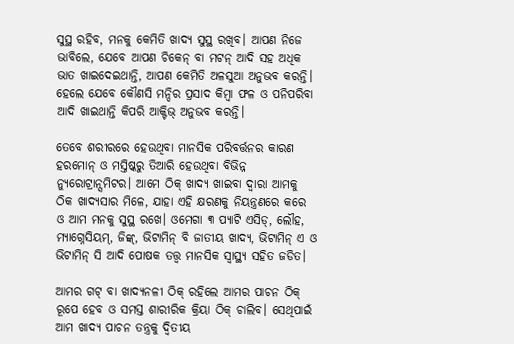ସୁସ୍ଥ ରହିବ, ମନକୁ କେମିତି ଖାଦ୍ୟ ସୁସ୍ଥ ରଖିବ। ଆପଣ ନିଜେ ଭାବିଲେ, ଯେବେ ଆପଣ ଚିକେନ୍ ବା ମଟନ୍ ଆଦି ସହ ଅଧିକ ଭାତ ଖାଇଦେଇଥାନ୍ତି, ଆପଣ କେମିତି ଅଳସୁଆ ଅନୁଭବ କରନ୍ତି। ହେଲେ ଯେବେ କୌଣସି ମନ୍ଦିର ପ୍ରସାଦ କିମ୍ୱା ଫଳ ଓ ପନିପରିବା ଆଦି ଖାଇଥାନ୍ତି କିପରି ଆକ୍ଟିଭ୍ ଅନୁଭବ କରନ୍ତି।

ତେବେ ଶରୀରରେ ହେଉଥିବା ମାନସିକ ପରିବର୍ତ୍ତନର କାରଣ ହରମୋନ୍ ଓ ମସ୍ତିଷ୍କରୁ ତିଆରି ହେଉଥିବା ବିଭିନ୍ନ ନ୍ୟୁରୋଟ୍ରାନ୍ସମିଟର। ଆମେ ଠିକ୍ ଖାଦ୍ୟ ଖାଇବା ଦ୍ୱାରା ଆମକୁ ଠିକ ଖାଦ୍ୟସାର ମିଳେ, ଯାହା ଏହି କ୍ଷରଣକୁ ନିୟନ୍ତ୍ରଣରେ କରେ ଓ ଆମ ମନକୁ ସୁସ୍ଥ ରଖେ। ଓମେଗା ୩ ପ୍ୟାଟି ଏସିଡ୍, ଲୌହ, ମ୍ୟାଗ୍ନେସିୟମ୍, ଜିଙ୍କ୍, ଭିଟାମିନ୍ ବି ଜାତୀୟ ଖାଦ୍ୟ, ଭିଟାମିନ୍ ଏ ଓ ଭିଟାମିନ୍ ସି ଆଦି ପୋଷକ ତତ୍ତ୍ୱ ମାନସିକ ସ୍ୱାସ୍ଥ୍ୟ ସହିତ ଜଡିତ।

ଆମର ଗଟ୍ ବା ଖାଦ୍ୟନଳୀ ଠିକ୍ ରହିଲେ ଆମର ପାଚନ ଠିକ୍ ରୂପେ ହେବ ଓ ସମସ୍ତ ଶାରୀରିକ କ୍ରିୟା ଠିକ୍ ଚାଲିବ। ସେଥିପାଇଁ ଆମ ଖାଦ୍ୟ ପାଚନ ତନ୍ତ୍ରକୁ ଦ୍ୱିତୀୟ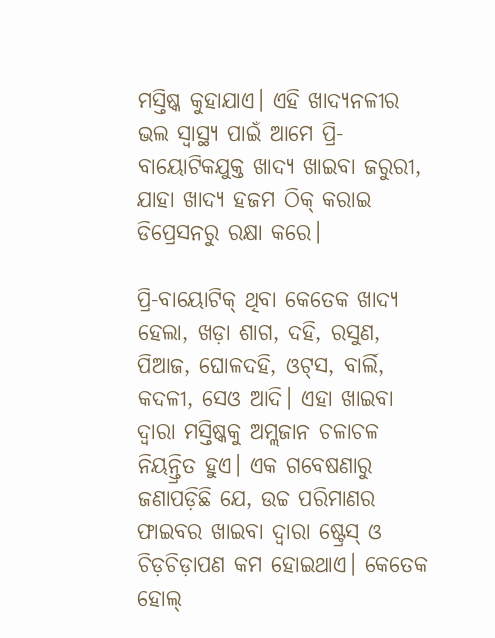ମସ୍ତିଷ୍କ କୁହାଯାଏ। ଏହି ଖାଦ୍ୟନଳୀର ଭଲ ସ୍ୱାସ୍ଥ୍ୟ ପାଇଁ ଆମେ ପ୍ରି-ବାୟୋଟିକଯୁକ୍ତ ଖାଦ୍ୟ ଖାଇବା ଜରୁରୀ, ଯାହା ଖାଦ୍ୟ ହଜମ ଠିକ୍ କରାଇ ଡିପ୍ରେସନରୁ ରକ୍ଷା କରେ।

ପ୍ରି-ବାୟୋଟିକ୍ ଥିବା କେତେକ ଖାଦ୍ୟ ହେଲା, ଖଡ଼ା ଶାଗ, ଦହି, ରସୁଣ, ପିଆଜ, ଘୋଳଦହି, ଓଟ୍‌ସ, ବାର୍ଲି, କଦଳୀ, ସେଓ ଆଦି। ଏହା ଖାଇବା ଦ୍ୱାରା ମସ୍ତିଷ୍କକୁ ଅମ୍ଲଜାନ ଚଳାଚଳ ନିୟନ୍ତ୍ରିତ ହୁଏ। ଏକ ଗବେଷଣାରୁ ଜଣାପଡ଼ିଛି ଯେ, ଉଚ୍ଚ ପରିମାଣର ଫାଇବର ଖାଇବା ଦ୍ୱାରା ଷ୍ଟ୍ରେସ୍ ଓ ଚିଡ଼ଚିଡ଼ାପଣ କମ ହୋଇଥାଏ। କେତେକ ହୋଲ୍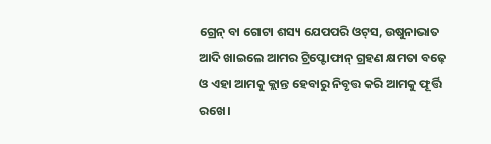ଗ୍ରେନ୍ ବା ଗୋଟା ଶସ୍ୟ ଯେପପରି ଓଟ୍‌ସ, ଉଷୁନାଭାତ ଆଦି ଖାଇଲେ ଆମର ଟ୍ରିପ୍ଟୋଫାନ୍ ଗ୍ରହଣ କ୍ଷମତା ବଢ଼େ ଓ ଏହା ଆମକୁ କ୍ଲାନ୍ତ ହେବାରୁ ନିବୃତ୍ତ କରି ଆମକୁ ଫୂର୍ତ୍ତି ରଖେ।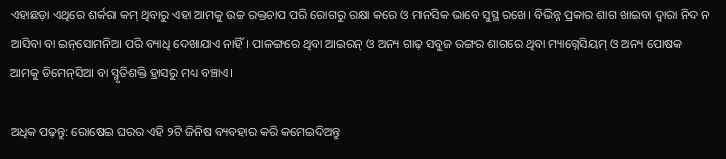ଏହାଛଡ଼ା ଏଥିରେ ଶର୍କରା କମ୍ ଥିବାରୁ ଏହା ଆମକୁ ଉଚ୍ଚ ରକ୍ତଚାପ ପରି ରୋଗରୁ ରକ୍ଷା କରେ ଓ ମାନସିକ ଭାବେ ସୁସ୍ଥ ରଖେ। ବିଭିନ୍ନ ପ୍ରକାର ଶାଗ ଖାଇବା ଦ୍ୱାରା ନିଦ ନ ଆସିବା ବା ଇନ୍‌ସୋମନିଆ ପରି ବ୍ୟାଧି ଦେଖାଯାଏ ନାହିଁ। ପାଳଙ୍ଗରେ ଥିବା ଆଇରନ୍ ଓ ଅନ୍ୟ ଗାଢ଼ ସବୁଜ ରଙ୍ଗର ଶାଗରେ ଥିବା ମ୍ୟାଗ୍ନେସିୟମ୍ ଓ ଅନ୍ୟ ପୋଷକ ଆମକୁ ଡିମେନ୍‌ସିଆ ବା ସ୍ମୃତିଶକ୍ତି ହ୍ରାସରୁ ମଧ୍ୟ ବଞ୍ଚାଏ।

ଅଧିକ ପଢ଼ନ୍ତୁ: ରୋଷେଇ ଘରର ଏହି ୨ଟି ଜିନିଷ ବ୍ୟବହାର କରି କମେଇଦିଅନ୍ତୁ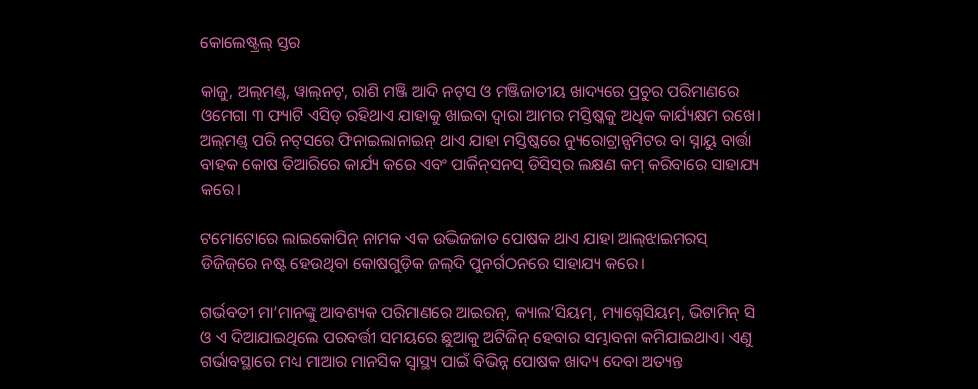କୋଲେଷ୍ଟ୍ରଲ୍ ସ୍ତର

କାଜୁ, ଅଲ୍‌ମଣ୍ଡ୍‌, ୱାଲ୍‌ନଟ୍, ରାଶି ମଞ୍ଜି ଆଦି ନଟ୍‌ସ ଓ ମଞ୍ଜିଜାତୀୟ ଖାଦ୍ୟରେ ପ୍ରଚୁର ପରିମାଣରେ ଓମେଗା ୩ ଫ୍ୟାଟି ଏସିଡ୍ ରହିଥାଏ ଯାହାକୁ ଖାଇବା ଦ୍ୱାରା ଆମର ମସ୍ତିଷ୍କକୁ ଅଧିକ କାର୍ଯ୍ୟକ୍ଷମ ରଖେ। ଅଲ୍‌ମଣ୍ଡ୍‌ ପରି ନଟ୍‌ସରେ ଫିନାଇଲାନାଇନ୍ ଥାଏ ଯାହା ମସ୍ତିଷ୍କରେ ନ୍ୟୁରୋଟ୍ରାନ୍ସମିଟର ବା ସ୍ନାୟୁ ବାର୍ତ୍ତା ବାହକ କୋଷ ତିଆରିରେ କାର୍ଯ୍ୟ କରେ ଏବଂ ପାର୍କିନ୍‌ସନସ୍ ଡିସିସ୍‌ର ଲକ୍ଷଣ କମ୍ କରିବାରେ ସାହାଯ୍ୟ କରେ।

ଟମୋଟୋରେ ଲାଇକୋପିନ୍ ନାମକ ଏକ ଉଦ୍ଭିଜଜାତ ପୋଷକ ଥାଏ ଯାହା ଆଲ୍‌ଝାଇମରସ୍ ଡିଜିଜ୍‌ରେ ନଷ୍ଟ ହେଉଥିବା କୋଷଗୁଡ଼ିକ ଜଲ୍‌ଦି ପୁନର୍ଗଠନରେ ସାହାଯ୍ୟ କରେ।

ଗର୍ଭବତୀ ମା’ମାନଙ୍କୁ ଆବଶ୍ୟକ ପରିମାଣରେ ଆଇରନ୍, କ୍ୟାଲ’ସିୟମ୍, ମ୍ୟାଗ୍ନେସିୟମ୍, ଭିଟାମିନ୍ ସି ଓ ଏ ଦିଆଯାଇଥିଲେ ପରବର୍ତ୍ତୀ ସମୟରେ ଛୁଆକୁ ଅଟିଜିନ୍ ହେବାର ସମ୍ଭାବନା କମିଯାଇଥାଏ। ଏଣୁ ଗର୍ଭାବସ୍ଥାରେ ମଧ୍ୟ ମାଆର ମାନସିକ ସ୍ୱାସ୍ଥ୍ୟ ପାଇଁ ବିଭିନ୍ନ ପୋଷକ ଖାଦ୍ୟ ଦେବା ଅତ୍ୟନ୍ତ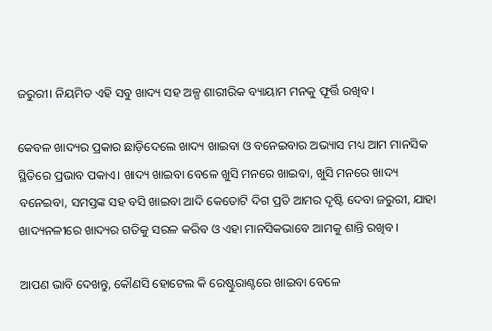ଜରୁରୀ। ନିୟମିତ ଏହି ସବୁ ଖାଦ୍ୟ ସହ ଅଳ୍ପ ଶାରୀରିକ ବ୍ୟାୟାମ ମନକୁ ଫୂର୍ତ୍ତି ରଖିବ।

କେବଳ ଖାଦ୍ୟର ପ୍ରକାର ଛାଡ଼ିଦେଲେ ଖାଦ୍ୟ ଖାଇବା ଓ ବନେଇବାର ଅଭ୍ୟାସ ମଧ୍ୟ ଆମ ମାନସିକ ସ୍ଥିତିରେ ପ୍ରଭାବ ପକାଏ। ଖାଦ୍ୟ ଖାଇବା ବେଳେ ଖୁସି ମନରେ ଖାଇବା, ଖୁସି ମନରେ ଖାଦ୍ୟ ବନେଇବା, ସମସ୍ତଙ୍କ ସହ ବସି ଖାଇବା ଆଦି କେତୋଟି ଦିଗ ପ୍ରତି ଆମର ଦୃଷ୍ଟି ଦେବା ଜରୁରୀ, ଯାହା ଖାଦ୍ୟନଳୀରେ ଖାଦ୍ୟର ଗତିକୁ ସରଳ କରିବ ଓ ଏହା ମାନସିକଭାବେ ଆମକୁ ଶାନ୍ତି ରଖିବ।

ଆପଣ ଭାବି ଦେଖନ୍ତୁ, କୌଣସି ହୋଟେଲ କି ରେଷ୍ଟୁରାଣ୍ଟରେ ଖାଇବା ବେଳେ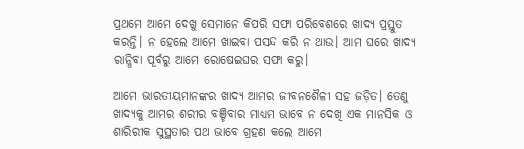ପ୍ରଥମେ ଆମେ ଦେଖୁ ସେମାନେ କିପରି ସଫା ପରିବେଶରେ ଖାଦ୍ୟ ପ୍ରସ୍ତୁତ କରନ୍ତି। ନ ହେଲେ ଆମେ ଖାଇବା ପସନ୍ଦ କରି ନ ଥାଉ। ଆମ ଘରେ ଖାଦ୍ୟ ରାନ୍ଧିବା ପୂର୍ବରୁ ଆମେ ରୋଷେଇଘର ସଫା କରୁ।

ଆମେ ଭାରତୀୟମାନଙ୍କର ଖାଦ୍ୟ ଆମର ଜୀବନଶୈଳୀ ସହ ଜଡ଼ିତ। ତେଣୁ ଖାଦ୍ୟକୁ ଆମର ଶରୀର ବଞ୍ଚିବାର ମାଧ୍ୟମ ଭାବେ ନ ଦେଖି ଏକ ମାନସିକ ଓ ଶାରିରୀକ ସୁସ୍ଥତାର ପଥ ଭାବେ ଗ୍ରହଣ କଲେ ଆମେ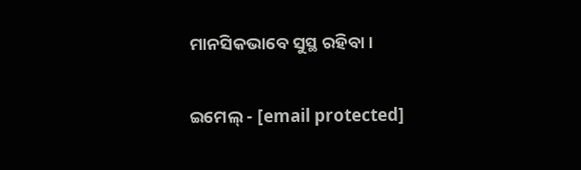ମାନସିକଭାବେ ସୁସ୍ଥ ରହିବା।

ଇମେଲ୍ - [email protected]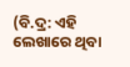(ବି.ଦ୍ର: ଏହି ଲେଖାରେ ଥିବା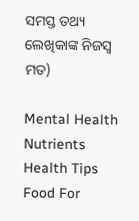ସମସ୍ତ ତଥ୍ୟ ଲେଖିକାଙ୍କ ନିଜସ୍ୱ ମତ)

Mental Health Nutrients Health Tips Food For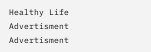Healthy Life
Advertisment
Advertisment